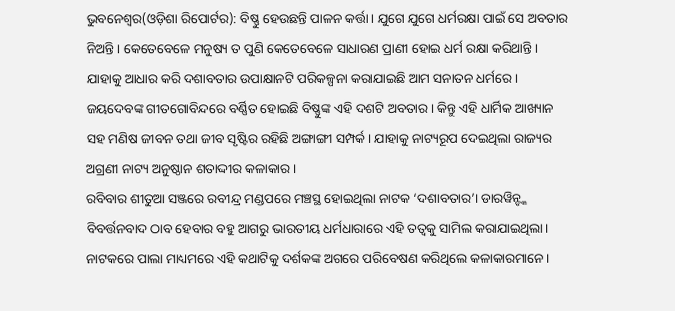ଭୁବନେଶ୍ୱର(ଓଡ଼ିଶା ରିପୋର୍ଟର): ବିଷ୍ଣୁ ହେଉଛନ୍ତି ପାଳନ କର୍ତ୍ତା। ଯୁଗେ ଯୁଗେ ଧର୍ମରକ୍ଷା ପାଇଁ ସେ ଅବତାର ନିଅନ୍ତି। କେତେବେଳେ ମନୁଷ୍ୟ ତ ପୁଣି କେତେବେଳେ ସାଧାରଣ ପ୍ରାଣୀ ହୋଇ ଧର୍ମ ରକ୍ଷା କରିଥାନ୍ତି। ଯାହାକୁ ଆଧାର କରି ଦଶାବତାର ଉପାକ୍ଷାନଟି ପରିକଳ୍ପନା କରାଯାଇଛି ଆମ ସନାତନ ଧର୍ମରେ। ଜୟଦେବଙ୍କ ଗୀତଗୋବିନ୍ଦରେ ବର୍ଣ୍ଣିତ ହୋଇଛି ବିଷ୍ଣୁଙ୍କ ଏହି ଦଶଟି ଅବତାର। କିନ୍ତୁ ଏହି ଧାର୍ମିକ ଆଖ୍ୟାନ ସହ ମଣିଷ ଜୀବନ ତଥା ଜୀବ ସୃଷ୍ଟିର ରହିଛି ଅଙ୍ଗାଙ୍ଗୀ ସମ୍ପର୍କ। ଯାହାକୁ ନାଟ୍ୟରୂପ ଦେଇଥିଲା ରାଜ୍ୟର ଅଗ୍ରଣୀ ନାଟ୍ୟ ଅନୁଷ୍ଠାନ ଶତାଦ୍ଦୀର କଳାକାର।
ରବିବାର ଶୀତୁଆ ସଞ୍ଜରେ ରବୀନ୍ଦ୍ର ମଣ୍ଡପରେ ମଞ୍ଚସ୍ଥ ହୋଇଥିଲା ନାଟକ ‘ଦଶାବତାର’। ଡାରୱିନ୍ଙ୍କ ବିବର୍ତ୍ତନବାଦ ଠାବ ହେବାର ବହୁ ଆଗରୁ ଭାରତୀୟ ଧର୍ମଧାରାରେ ଏହି ତତ୍ୱକୁ ସାମିଲ କରାଯାଇଥିଲା। ନାଟକରେ ପାଲା ମାଧ୍ୟମରେ ଏହି କଥାଟିକୁ ଦର୍ଶକଙ୍କ ଅଗରେ ପରିବେଷଣ କରିଥିଲେ କଳାକାରମାନେ।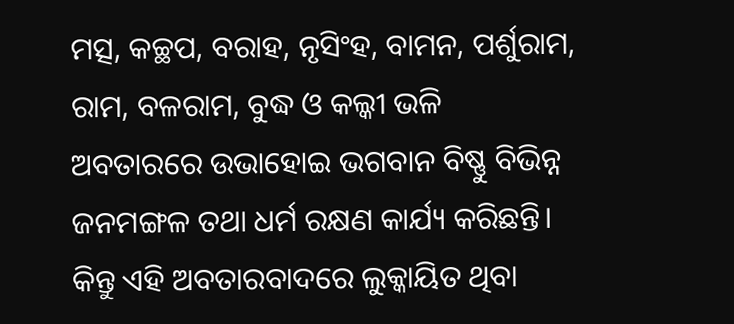ମତ୍ସ, କଚ୍ଛପ, ବରାହ, ନୃସିଂହ, ବାମନ, ପର୍ଶୁରାମ, ରାମ, ବଳରାମ, ବୁଦ୍ଧ ଓ କଲ୍କୀ ଭଳି ଅବତାରରେ ଉଭାହୋଇ ଭଗବାନ ବିଷ୍ଣୁ ବିଭିନ୍ନ ଜନମଙ୍ଗଳ ତଥା ଧର୍ମ ରକ୍ଷଣ କାର୍ଯ୍ୟ କରିଛନ୍ତି।
କିନ୍ତୁ ଏହି ଅବତାରବାଦରେ ଲୁକ୍କାୟିତ ଥିବା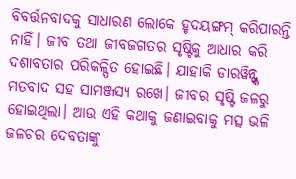ବିବର୍ତ୍ତନବାଦକୁ ସାଧାରଣ ଲୋକେ ହୃଦୟଙ୍ଗମ୍ କରିପାରନ୍ତି ନାହିଁ। ଜୀବ ତଥା ଜୀବଜଗତର ସୃଷ୍ଟିକୁ ଆଧାର କରି ଦଶାବତାର ପରିକଳ୍ପିତ ହୋଇଛି। ଯାହାକି ଡାରୱିନ୍ଙ୍କ ମତବାଦ ସହ ସାମଞ୍ଜସ୍ୟ ରଖେ। ଜୀବର ସୃଷ୍ଟି ଜଳରୁ ହୋଇଥିଲା। ଆଉ ଏହି କଥାକୁ ଜଣାଇବାକୁ ମତ୍ସ ଭଳି ଜଳଚର ଦେବତାଙ୍କୁ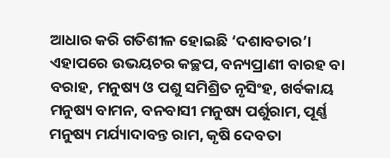ଆଧାର କରି ଗତିଶୀଳ ହୋଇଛି ‘ଦଶାବତାର’।
ଏହାପରେ ଉଭୟଚର କଚ୍ଛପ, ବନ୍ୟପ୍ରାଣୀ ବାରହ ବା ବରାହ, ମନୁଷ୍ୟ ଓ ପଶୁ ସମିଶ୍ରିତ ନୃସିଂହ, ଖର୍ବକାୟ ମନୁଷ୍ୟ ବାମନ, ବନବାସୀ ମନୁଷ୍ୟ ପର୍ଶୁରାମ, ପୂର୍ଣ୍ଣ ମନୁଷ୍ୟ ମର୍ଯ୍ୟାଦାବନ୍ତ ରାମ, କୃଷି ଦେବତା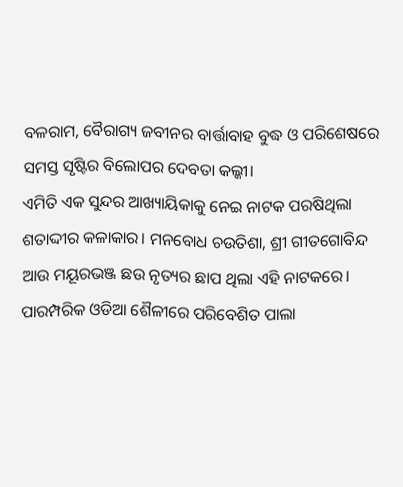ବଳରାମ, ବୈରାଗ୍ୟ ଜବୀନର ବାର୍ତ୍ତାବାହ ବୁଦ୍ଧ ଓ ପରିଶେଷରେ ସମସ୍ତ ସୃଷ୍ଟିର ବିଲୋପର ଦେବତା କଲ୍କୀ।
ଏମିତି ଏକ ସୁନ୍ଦର ଆଖ୍ୟାୟିକାକୁ ନେଇ ନାଟକ ପରଷିଥିଲା ଶତାଦ୍ଦୀର କଳାକାର। ମନବୋଧ ଚଉତିଶା, ଶ୍ରୀ ଗୀତଗୋବିନ୍ଦ ଆଉ ମୟୂରଭଞ୍ଜ ଛଉ ନୃତ୍ୟର ଛାପ ଥିଲା ଏହି ନାଟକରେ। ପାରମ୍ପରିକ ଓଡିଆ ଶୈଳୀରେ ପରିବେଶିତ ପାଲା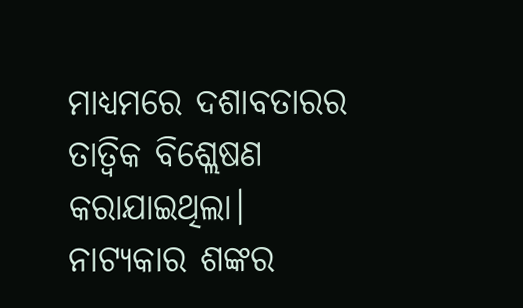ମାଧ୍ୟମରେ ଦଶାବତାରର ତାତ୍ୱିକ ବିଶ୍ଲେଷଣ କରାଯାଇଥିଲା।
ନାଟ୍ୟକାର ଶଙ୍କର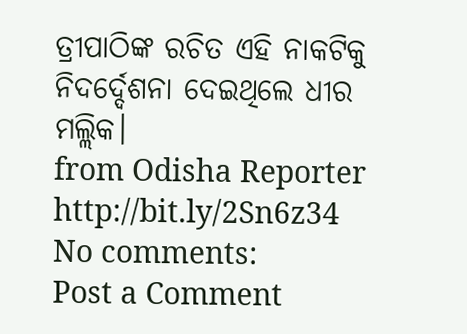ତ୍ରୀପାଠିଙ୍କ ରଚିତ ଏହି ନାକଟିକୁ ନିଦର୍ଦ୍ଦେଶନା ଦେଇଥିଲେ ଧୀର ମଲ୍ଲିକ।
from Odisha Reporter http://bit.ly/2Sn6z34
No comments:
Post a Comment